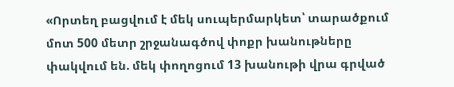«Որտեղ բացվում է մեկ սուպերմարկետ՝ տարածքում մոտ 500 մետր շրջանագծով փոքր խանութները փակվում են. մեկ փողոցում 13 խանութի վրա գրված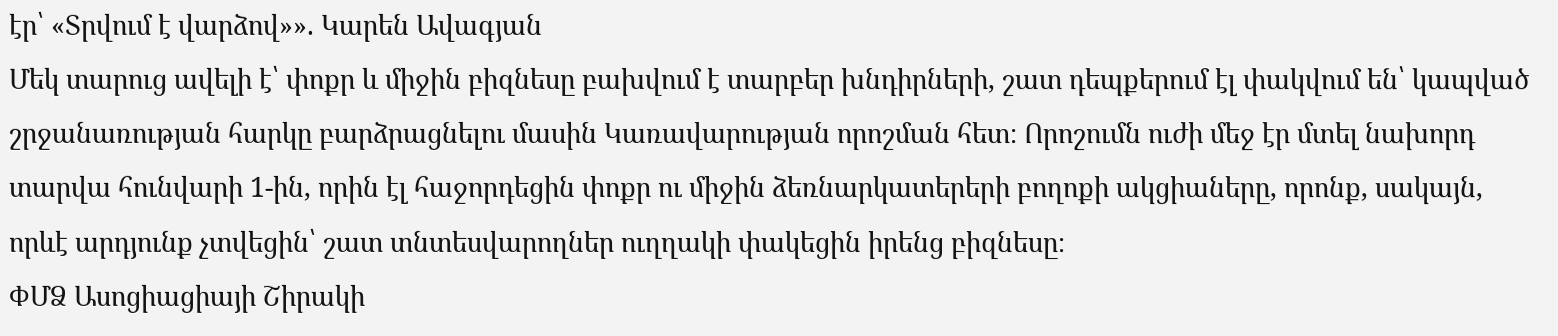էր՝ «Տրվում է վարձով»». Կարեն Ավագյան
Մեկ տարուց ավելի է՝ փոքր և միջին բիզնեսը բախվում է տարբեր խնդիրների, շատ դեպքերում էլ փակվում են՝ կապված շրջանառության հարկը բարձրացնելու մասին Կառավարության որոշման հետ։ Որոշումն ուժի մեջ էր մտել նախորդ տարվա հունվարի 1-ին, որին էլ հաջորդեցին փոքր ու միջին ձեռնարկատերերի բողոքի ակցիաները, որոնք, սակայն, որևէ արդյունք չտվեցին՝ շատ տնտեսվարողներ ուղղակի փակեցին իրենց բիզնեսը։
ՓՄՁ Ասոցիացիայի Շիրակի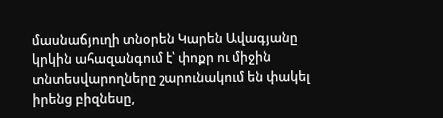մասնաճյուղի տնօրեն Կարեն Ավագյանը կրկին ահազանգում է՝ փոքր ու միջին տնտեսվարողները շարունակում են փակել իրենց բիզնեսը,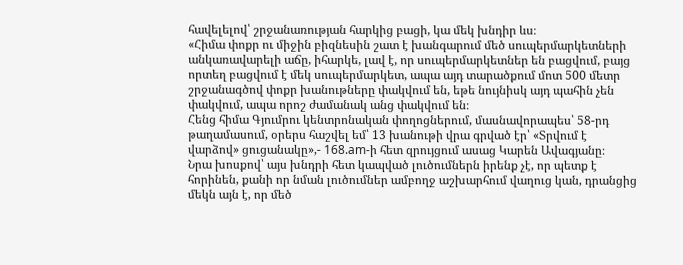հավելելով՝ շրջանառության հարկից բացի, կա մեկ խնդիր ևս։
«Հիմա փոքր ու միջին բիզնեսին շատ է խանգարում մեծ սուպերմարկետների անկառավարելի աճը, իհարկե, լավ է, որ սուպերմարկետներ են բացվում, բայց որտեղ բացվում է մեկ սուպերմարկետ, ապա այդ տարածքում մոտ 500 մետր շրջանագծով փոքր խանութները փակվում են, եթե նույնիսկ այդ պահին չեն փակվում, ապա որոշ ժամանակ անց փակվում են։
Հենց հիմա Գյումրու կենտրոնական փողոցներում, մասնավորապես՝ 58-րդ թաղամասում, օրերս հաշվել եմ՝ 13 խանութի վրա գրված էր՝ «Տրվում է վարձով» ցուցանակը»,- 168.am-ի հետ զրույցում ասաց Կարեն Ավագյանը։
Նրա խոսքով՝ այս խնդրի հետ կապված լուծումներն իրենք չէ, որ պետք է հորինեն, քանի որ նման լուծումներ ամբողջ աշխարհում վաղուց կան, դրանցից մեկն այն է, որ մեծ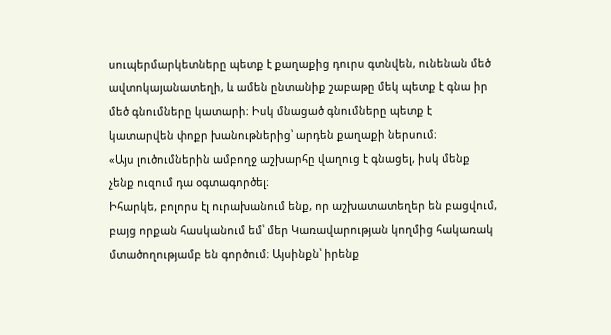սուպերմարկետները պետք է քաղաքից դուրս գտնվեն, ունենան մեծ ավտոկայանատեղի, և ամեն ընտանիք շաբաթը մեկ պետք է գնա իր մեծ գնումները կատարի։ Իսկ մնացած գնումները պետք է կատարվեն փոքր խանութներից՝ արդեն քաղաքի ներսում։
«Այս լուծումներին ամբողջ աշխարհը վաղուց է գնացել, իսկ մենք չենք ուզում դա օգտագործել։
Իհարկե, բոլորս էլ ուրախանում ենք, որ աշխատատեղեր են բացվում, բայց որքան հասկանում եմ՝ մեր Կառավարության կողմից հակառակ մտածողությամբ են գործում։ Այսինքն՝ իրենք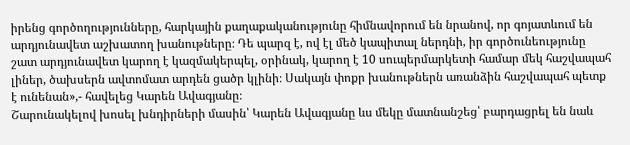իրենց գործողությունները, հարկային քաղաքականությունը հիմնավորում են նրանով, որ գոյատևում են արդյունավետ աշխատող խանութները։ Դե պարզ է, ով էլ մեծ կապիտալ ներդնի, իր գործունեությունը շատ արդյունավետ կարող է կազմակերպել, օրինակ, կարող է 10 սուպերմարկետի համար մեկ հաշվապահ լիներ, ծախսերն ավտոմատ արդեն ցածր կլինի։ Սակայն փոքր խանութներն առանձին հաշվապահ պետք է ունենան»,- հավելեց Կարեն Ավագյանը։
Շարունակելով խոսել խնդիրների մասին՝ Կարեն Ավագյանը ևս մեկը մատնանշեց՝ բարդացրել են նաև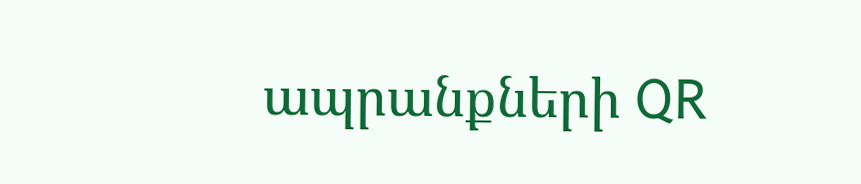ապրանքների QR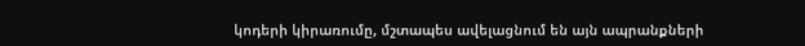կոդերի կիրառումը, մշտապես ավելացնում են այն ապրանքների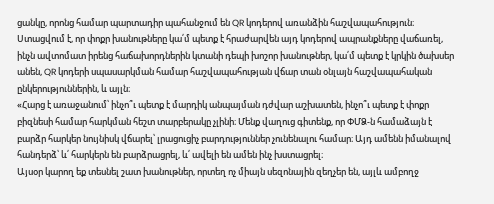ցանկը, որոնց համար պարտադիր պահանջում են QR կոդերով առանձին հաշվապահություն։ Ստացվում է, որ փոքր խանութները կա՛մ պետք է հրաժարվեն այդ կոդերով ապրանքները վաճառել, ինչն ավտոմատ իրենց հաճախորդներին կտանի դեպի խոշոր խանութներ, կա՛մ պետք է կրկին ծախսեր անեն, QR կոդերի սպասարկման համար հաշվապահության վճար տան օնլայն հաշվապահական ընկերություններին, և այլն։
«Հարց է առաջանում՝ ինչո՞ւ պետք է մարդիկ անպայման դժվար աշխատեն, ինչո՞ւ պետք է փոքր բիզնեսի համար հարկման հեշտ տարբերակը չլինի։ Մենք վաղուց գիտենք, որ ՓՄՁ-ն համաձայն է բարձր հարկեր նույնիսկ վճարել՝ լրացուցիչ բարդություններ չունենալու համար։ Այդ ամենն իմանալով հանդերձ՝ և՛ հարկերն են բարձրացրել, և՛ ավելի են ամեն ինչ խստացրել։
Այսօր կարող եք տեսնել շատ խանութներ, որտեղ ոչ միայն սեզոնային զեղչեր են, այլև ամբողջ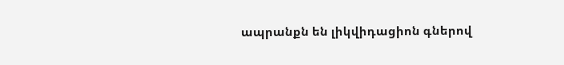ապրանքն են լիկվիդացիոն գներով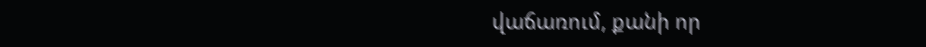վաճառում, քանի որ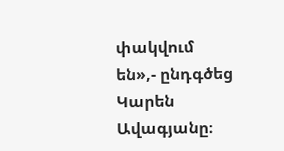փակվում են»,- ընդգծեց Կարեն Ավագյանը։